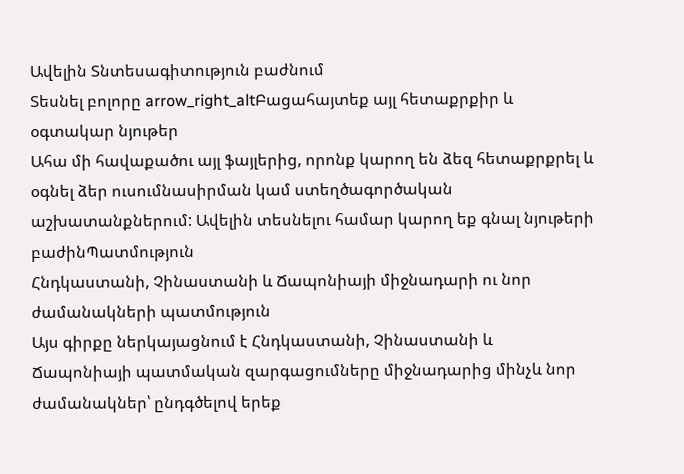Ավելին Տնտեսագիտություն բաժնում
Տեսնել բոլորը arrow_right_altԲացահայտեք այլ հետաքրքիր և օգտակար նյութեր
Ահա մի հավաքածու այլ ֆայլերից, որոնք կարող են ձեզ հետաքրքրել և օգնել ձեր ուսումնասիրման կամ ստեղծագործական աշխատանքներում: Ավելին տեսնելու համար կարող եք գնալ նյութերի բաժինՊատմություն
Հնդկաստանի, Չինաստանի և Ճապոնիայի միջնադարի ու նոր ժամանակների պատմություն
Այս գիրքը ներկայացնում է Հնդկաստանի, Չինաստանի և Ճապոնիայի պատմական զարգացումները միջնադարից մինչև նոր ժամանակներ՝ ընդգծելով երեք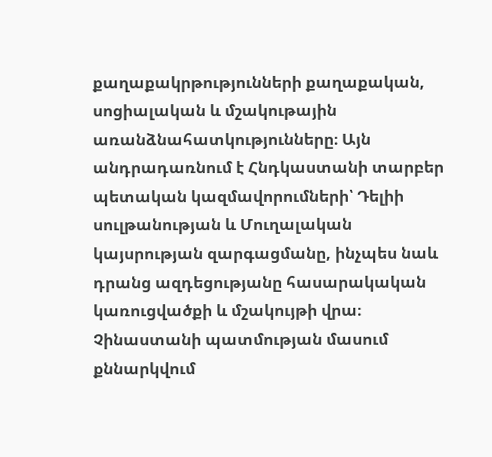քաղաքակրթությունների քաղաքական, սոցիալական և մշակութային առանձնահատկությունները։ Այն անդրադառնում է Հնդկաստանի տարբեր պետական կազմավորումների՝ Դելիի սուլթանության և Մուղալական կայսրության զարգացմանը, ինչպես նաև դրանց ազդեցությանը հասարակական կառուցվածքի և մշակույթի վրա։ Չինաստանի պատմության մասում քննարկվում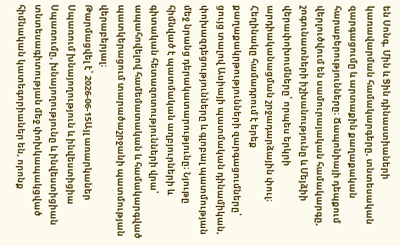են Սոնգ, Մին և Ցին դինաստիաների կառավարման համակարգերը, տնտեսական զարգացումը և արտաքին քաղաքական հարաբերությունները։ Ճապոնիայի դեպքում վերլուծվում են սամուրայական համակարգը, շոգունատների իշխանությունը և Մեյձիի վերափոխումները՝ որպես երկրի արդիականացման շրջադարձային փուլ։ Հեղինակը համադրում է երեք քաղաքակրթությունների զարգացումները՝ ցույց տալով Ասիայի պատմական դինամիկան, փոխազդեցությունները և գլոբալ պատմության մեջ նրանց դերակատարությունը։ Նյութը հիմնված է պատմական աղբյուրների և գիտական հետազոտությունների վրա՝ ապահովելով համեմատական և համակարգված պատկերացում տարածաշրջանի պատմության վերաբերյալ։
Թարմացվել է՝ 2026-06-15Այլ առարկաներ
Սպառում խնայողություն և ինվեստիցիա
Սպառումը, խնայողությունը և ինվեստիցիան տնտեսագիտության մեջ փոխկապակցված հիմնական կատեգորիաներ են, որոնք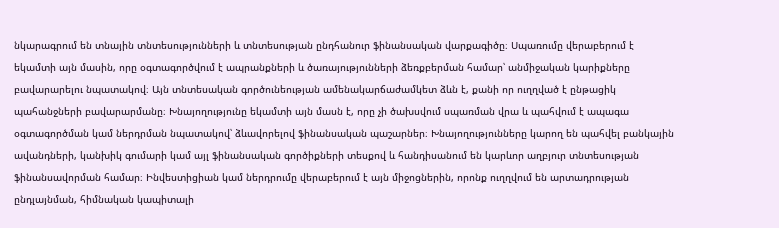նկարագրում են տնային տնտեսությունների և տնտեսության ընդհանուր ֆինանսական վարքագիծը։ Սպառումը վերաբերում է եկամտի այն մասին, որը օգտագործվում է ապրանքների և ծառայությունների ձեռքբերման համար՝ անմիջական կարիքները բավարարելու նպատակով։ Այն տնտեսական գործունեության ամենակարճաժամկետ ձևն է, քանի որ ուղղված է ընթացիկ պահանջների բավարարմանը։ Խնայողությունը եկամտի այն մասն է, որը չի ծախսվում սպառման վրա և պահվում է ապագա օգտագործման կամ ներդրման նպատակով՝ ձևավորելով ֆինանսական պաշարներ։ Խնայողությունները կարող են պահվել բանկային ավանդների, կանխիկ գումարի կամ այլ ֆինանսական գործիքների տեսքով և հանդիսանում են կարևոր աղբյուր տնտեսության ֆինանսավորման համար։ Ինվեստիցիան կամ ներդրումը վերաբերում է այն միջոցներին, որոնք ուղղվում են արտադրության ընդլայնման, հիմնական կապիտալի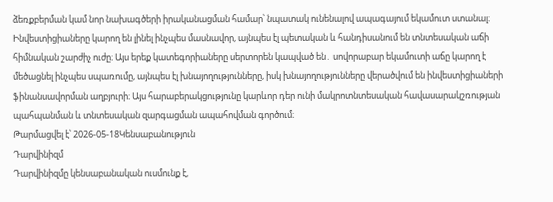ձեռքբերման կամ նոր նախագծերի իրականացման համար՝ նպատակ ունենալով ապագայում եկամուտ ստանալ։ Ինվեստիցիաները կարող են լինել ինչպես մասնավոր, այնպես էլ պետական և հանդիսանում են տնտեսական աճի հիմնական շարժիչ ուժը։ Այս երեք կատեգորիաները սերտորեն կապված են․ սովորաբար եկամուտի աճը կարող է մեծացնել ինչպես սպառումը, այնպես էլ խնայողությունները, իսկ խնայողությունները վերածվում են ինվեստիցիաների ֆինանսավորման աղբյուրի։ Այս հարաբերակցությունը կարևոր դեր ունի մակրոտնտեսական հավասարակշռության պահպանման և տնտեսական զարգացման ապահովման գործում։
Թարմացվել է՝ 2026-05-18Կենսաբանություն
Դարվինիզմ
Դարվինիզմը կենսաբանական ուսմունք է,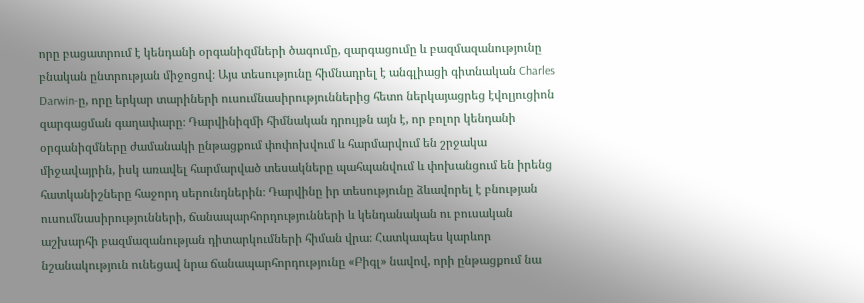որը բացատրում է կենդանի օրգանիզմների ծագումը, զարգացումը և բազմազանությունը բնական ընտրության միջոցով։ Այս տեսությունը հիմնադրել է անգլիացի գիտնական Charles Darwin-ը, որը երկար տարիների ուսումնասիրություններից հետո ներկայացրեց էվոլյուցիոն զարգացման գաղափարը։ Դարվինիզմի հիմնական դրույթն այն է, որ բոլոր կենդանի օրգանիզմները ժամանակի ընթացքում փոփոխվում և հարմարվում են շրջակա միջավայրին, իսկ առավել հարմարված տեսակները պահպանվում և փոխանցում են իրենց հատկանիշները հաջորդ սերունդներին։ Դարվինը իր տեսությունը ձևավորել է բնության ուսումնասիրությունների, ճանապարհորդությունների և կենդանական ու բուսական աշխարհի բազմազանության դիտարկումների հիման վրա։ Հատկապես կարևոր նշանակություն ունեցավ նրա ճանապարհորդությունը «Բիգլ» նավով, որի ընթացքում նա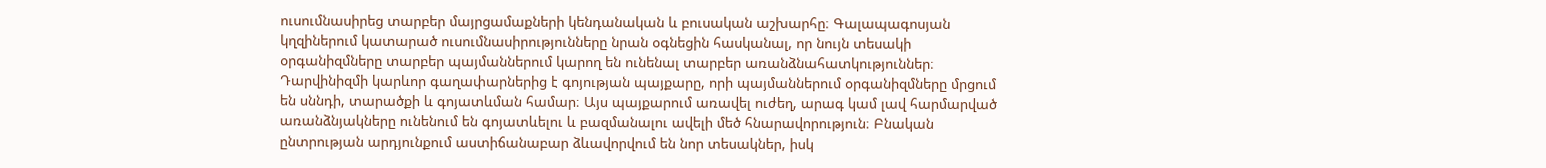ուսումնասիրեց տարբեր մայրցամաքների կենդանական և բուսական աշխարհը։ Գալապագոսյան կղզիներում կատարած ուսումնասիրությունները նրան օգնեցին հասկանալ, որ նույն տեսակի օրգանիզմները տարբեր պայմաններում կարող են ունենալ տարբեր առանձնահատկություններ։ Դարվինիզմի կարևոր գաղափարներից է գոյության պայքարը, որի պայմաններում օրգանիզմները մրցում են սննդի, տարածքի և գոյատևման համար։ Այս պայքարում առավել ուժեղ, արագ կամ լավ հարմարված առանձնյակները ունենում են գոյատևելու և բազմանալու ավելի մեծ հնարավորություն։ Բնական ընտրության արդյունքում աստիճանաբար ձևավորվում են նոր տեսակներ, իսկ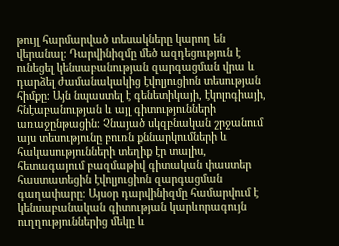թույլ հարմարված տեսակները կարող են վերանալ։ Դարվինիզմը մեծ ազդեցություն է ունեցել կենսաբանության զարգացման վրա և դարձել ժամանակակից էվոլյուցիոն տեսության հիմքը։ Այն նպաստել է գենետիկայի, էկոլոգիայի, հնէաբանության և այլ գիտությունների առաջընթացին։ Չնայած սկզբնական շրջանում այս տեսությունը բուռն քննարկումների և հակասությունների տեղիք էր տալիս, հետագայում բազմաթիվ գիտական փաստեր հաստատեցին էվոլյուցիոն զարգացման գաղափարը։ Այսօր դարվինիզմը համարվում է կենսաբանական գիտության կարևորագույն ուղղություններից մեկը և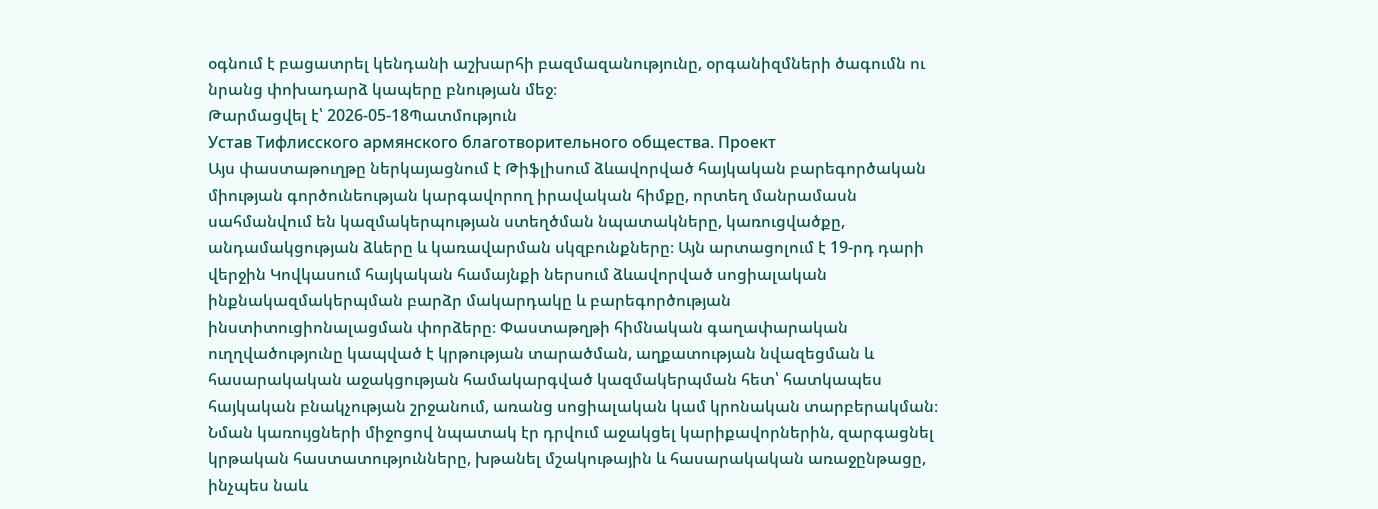օգնում է բացատրել կենդանի աշխարհի բազմազանությունը, օրգանիզմների ծագումն ու նրանց փոխադարձ կապերը բնության մեջ։
Թարմացվել է՝ 2026-05-18Պատմություն
Устав Тифлисского армянского благотворительного общества. Проект
Այս փաստաթուղթը ներկայացնում է Թիֆլիսում ձևավորված հայկական բարեգործական միության գործունեության կարգավորող իրավական հիմքը, որտեղ մանրամասն սահմանվում են կազմակերպության ստեղծման նպատակները, կառուցվածքը, անդամակցության ձևերը և կառավարման սկզբունքները։ Այն արտացոլում է 19-րդ դարի վերջին Կովկասում հայկական համայնքի ներսում ձևավորված սոցիալական ինքնակազմակերպման բարձր մակարդակը և բարեգործության ինստիտուցիոնալացման փորձերը։ Փաստաթղթի հիմնական գաղափարական ուղղվածությունը կապված է կրթության տարածման, աղքատության նվազեցման և հասարակական աջակցության համակարգված կազմակերպման հետ՝ հատկապես հայկական բնակչության շրջանում, առանց սոցիալական կամ կրոնական տարբերակման։ Նման կառույցների միջոցով նպատակ էր դրվում աջակցել կարիքավորներին, զարգացնել կրթական հաստատությունները, խթանել մշակութային և հասարակական առաջընթացը, ինչպես նաև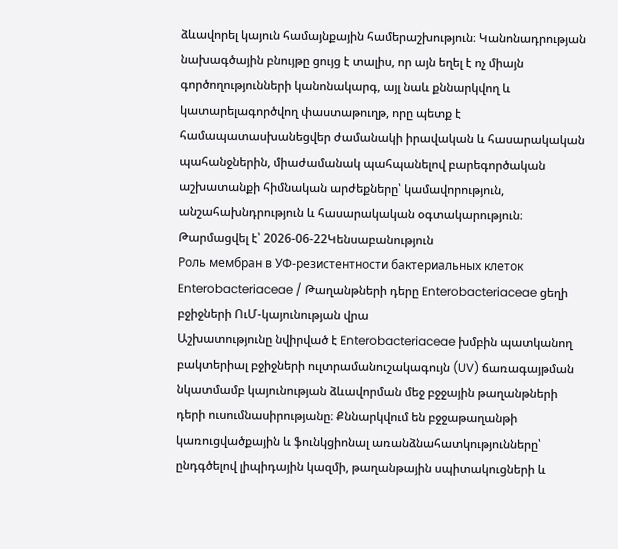ձևավորել կայուն համայնքային համերաշխություն։ Կանոնադրության նախագծային բնույթը ցույց է տալիս, որ այն եղել է ոչ միայն գործողությունների կանոնակարգ, այլ նաև քննարկվող և կատարելագործվող փաստաթուղթ, որը պետք է համապատասխանեցվեր ժամանակի իրավական և հասարակական պահանջներին, միաժամանակ պահպանելով բարեգործական աշխատանքի հիմնական արժեքները՝ կամավորություն, անշահախնդրություն և հասարակական օգտակարություն։
Թարմացվել է՝ 2026-06-22Կենսաբանություն
Роль мембран в УФ-резистентности бактериальных клеток Enterobacteriaceae / Թաղանթների դերը Enterobacteriaceae ցեղի բջիջների ՈւՄ-կայունության վրա
Աշխատությունը նվիրված է Enterobacteriaceae խմբին պատկանող բակտերիալ բջիջների ուլտրամանուշակագույն (UV) ճառագայթման նկատմամբ կայունության ձևավորման մեջ բջջային թաղանթների դերի ուսումնասիրությանը։ Քննարկվում են բջջաթաղանթի կառուցվածքային և ֆունկցիոնալ առանձնահատկությունները՝ ընդգծելով լիպիդային կազմի, թաղանթային սպիտակուցների և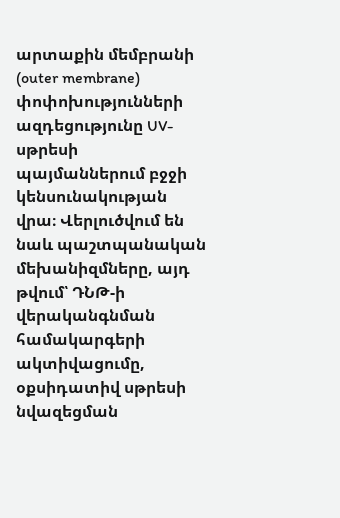արտաքին մեմբրանի (outer membrane) փոփոխությունների ազդեցությունը UV-սթրեսի պայմաններում բջջի կենսունակության վրա։ Վերլուծվում են նաև պաշտպանական մեխանիզմները, այդ թվում՝ ԴՆԹ-ի վերականգնման համակարգերի ակտիվացումը, օքսիդատիվ սթրեսի նվազեցման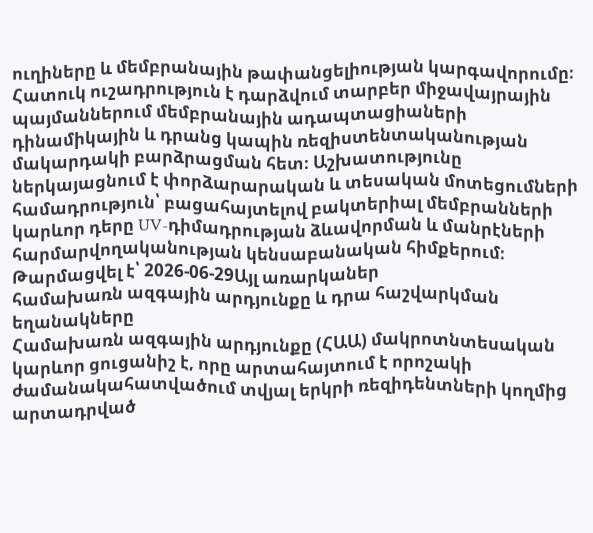ուղիները և մեմբրանային թափանցելիության կարգավորումը։ Հատուկ ուշադրություն է դարձվում տարբեր միջավայրային պայմաններում մեմբրանային ադապտացիաների դինամիկային և դրանց կապին ռեզիստենտականության մակարդակի բարձրացման հետ։ Աշխատությունը ներկայացնում է փորձարարական և տեսական մոտեցումների համադրություն՝ բացահայտելով բակտերիալ մեմբրանների կարևոր դերը UV-դիմադրության ձևավորման և մանրէների հարմարվողականության կենսաբանական հիմքերում։
Թարմացվել է՝ 2026-06-29Այլ առարկաներ
համախառն ազգային արդյունքը և դրա հաշվարկման եղանակները
Համախառն ազգային արդյունքը (ՀԱԱ) մակրոտնտեսական կարևոր ցուցանիշ է, որը արտահայտում է որոշակի ժամանակահատվածում տվյալ երկրի ռեզիդենտների կողմից արտադրված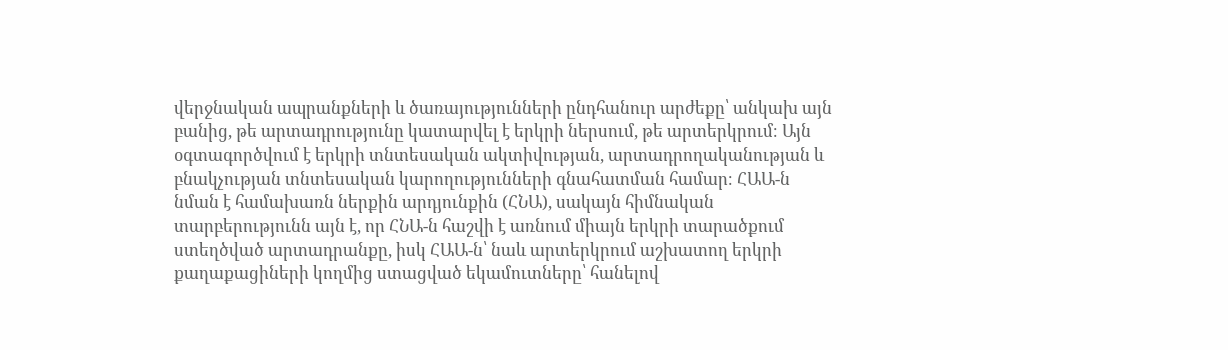վերջնական ապրանքների և ծառայությունների ընդհանուր արժեքը՝ անկախ այն բանից, թե արտադրությունը կատարվել է երկրի ներսում, թե արտերկրում։ Այն օգտագործվում է երկրի տնտեսական ակտիվության, արտադրողականության և բնակչության տնտեսական կարողությունների գնահատման համար։ ՀԱԱ-ն նման է համախառն ներքին արդյունքին (ՀՆԱ), սակայն հիմնական տարբերությունն այն է, որ ՀՆԱ-ն հաշվի է առնում միայն երկրի տարածքում ստեղծված արտադրանքը, իսկ ՀԱԱ-ն՝ նաև արտերկրում աշխատող երկրի քաղաքացիների կողմից ստացված եկամուտները՝ հանելով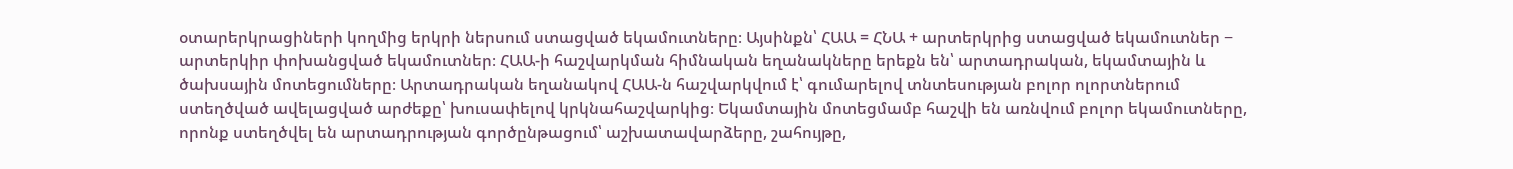օտարերկրացիների կողմից երկրի ներսում ստացված եկամուտները։ Այսինքն՝ ՀԱԱ = ՀՆԱ + արտերկրից ստացված եկամուտներ − արտերկիր փոխանցված եկամուտներ։ ՀԱԱ-ի հաշվարկման հիմնական եղանակները երեքն են՝ արտադրական, եկամտային և ծախսային մոտեցումները։ Արտադրական եղանակով ՀԱԱ-ն հաշվարկվում է՝ գումարելով տնտեսության բոլոր ոլորտներում ստեղծված ավելացված արժեքը՝ խուսափելով կրկնահաշվարկից։ Եկամտային մոտեցմամբ հաշվի են առնվում բոլոր եկամուտները, որոնք ստեղծվել են արտադրության գործընթացում՝ աշխատավարձերը, շահույթը,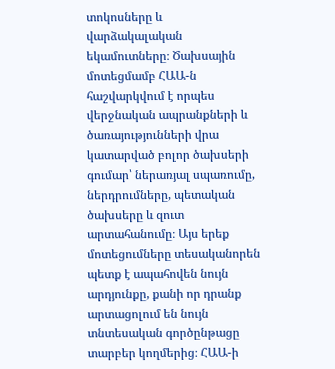տոկոսները և վարձակալական եկամուտները։ Ծախսային մոտեցմամբ ՀԱԱ-ն հաշվարկվում է որպես վերջնական ապրանքների և ծառայությունների վրա կատարված բոլոր ծախսերի գումար՝ ներառյալ սպառումը, ներդրումները, պետական ծախսերը և զուտ արտահանումը։ Այս երեք մոտեցումները տեսականորեն պետք է ապահովեն նույն արդյունքը, քանի որ դրանք արտացոլում են նույն տնտեսական գործընթացը տարբեր կողմերից։ ՀԱԱ-ի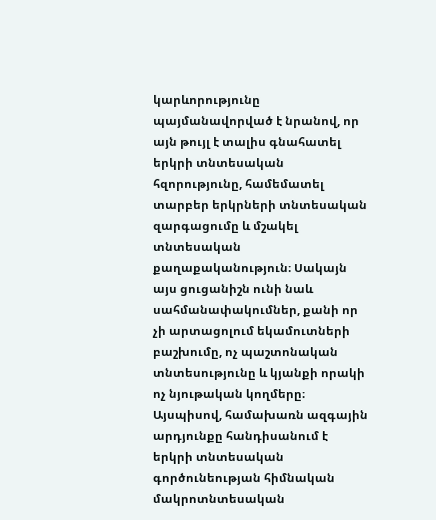կարևորությունը պայմանավորված է նրանով, որ այն թույլ է տալիս գնահատել երկրի տնտեսական հզորությունը, համեմատել տարբեր երկրների տնտեսական զարգացումը և մշակել տնտեսական քաղաքականություն։ Սակայն այս ցուցանիշն ունի նաև սահմանափակումներ, քանի որ չի արտացոլում եկամուտների բաշխումը, ոչ պաշտոնական տնտեսությունը և կյանքի որակի ոչ նյութական կողմերը։ Այսպիսով, համախառն ազգային արդյունքը հանդիսանում է երկրի տնտեսական գործունեության հիմնական մակրոտնտեսական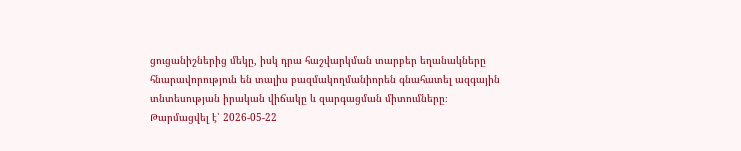ցուցանիշներից մեկը, իսկ դրա հաշվարկման տարբեր եղանակները հնարավորություն են տալիս բազմակողմանիորեն գնահատել ազգային տնտեսության իրական վիճակը և զարգացման միտումները։
Թարմացվել է՝ 2026-05-22